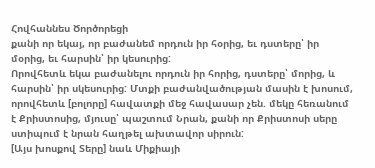Հովհաննես Ծործորեցի
քանի որ եկայ, որ բաժանեմ որդուն իր հօրից, եւ դստերը՝ իր մօրից, եւ հարսին՝ իր կեսուրից:
Որովհետև եկա բաժանելու որդուն իր հորից, դստերը՝ մորից, և հարսին՝ իր սկեսուրից: Մտքի բաժանվածության մասին է խոսում, որովհետև [բոլորը] հավատքի մեջ հավասար չեն. մեկը հեռանում է Քրիստոսից, մյուսը՝ պաշտում Նրան, քանի որ Քրիստոսի սերը ստիպում է նրան հաղթել ախտավոր սիրուն:
[Այս խոսքով Տերը] նաև Միքիայի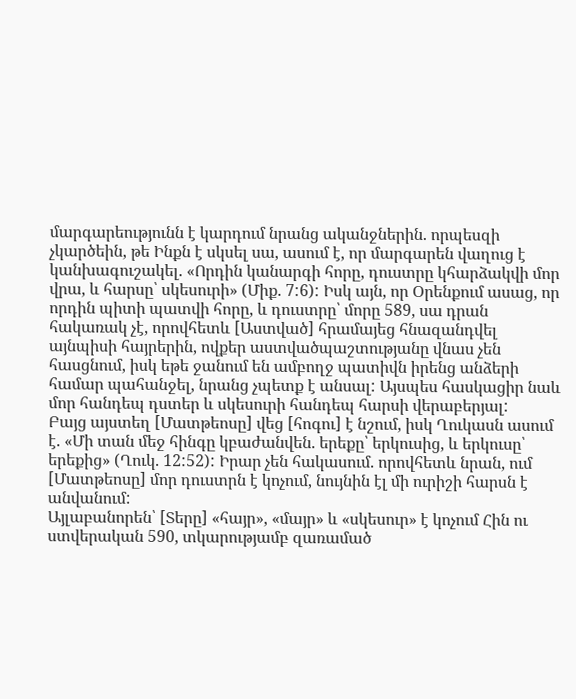մարգարեությունն է կարդում նրանց ականջներին. որպեսզի չկարծեին, թե Ինքն է սկսել սա, ասում է, որ մարգարեն վաղուց է կանխագուշակել. «Որդին կանարգի հորը, դուստրը կհարձակվի մոր վրա, և հարսը՝ սկեսուրի» (Միք. 7:6): Իսկ այն, որ Օրենքում ասաց, որ որդին պիտի պատվի հորը, և դուստրը՝ մորը 589, սա դրան հակառակ չէ, որովհետև [Աստված] հրամայեց հնազանդվել այնպիսի հայրերին, ովքեր աստվածպաշտությանը վնաս չեն հասցնում, իսկ եթե ջանում են ամբողջ պատիվն իրենց անձերի համար պահանջել, նրանց չպետք է անսալ: Այսպես հասկացիր նաև մոր հանդեպ դստեր և սկեսուրի հանդեպ հարսի վերաբերյալ:
Բայց այստեղ [Մատթեոսը] վեց [հոգու] է նշում, իսկ Ղուկասն ասում է. «Մի տան մեջ հինգը կբաժանվեն. երեքը՝ երկուսից, և երկուսը՝ երեքից» (Ղուկ. 12:52): Իրար չեն հակասում. որովհետև նրան, ում [Մատթեոսը] մոր դուստրն է կոչում, նույնին էլ մի ուրիշի հարսն է անվանում:
Այլաբանորեն՝ [Տերը] «հայր», «մայր» և «սկեսուր» է կոչում Հին ու ստվերական 590, տկարությամբ զառամած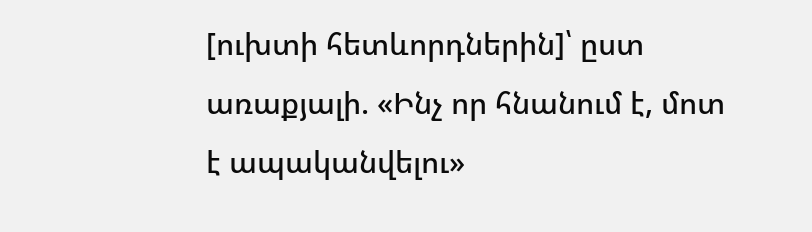[ուխտի հետևորդներին]՝ ըստ առաքյալի. «Ինչ որ հնանում է, մոտ է ապականվելու»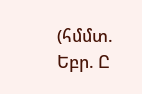(հմմտ. Եբր. Ը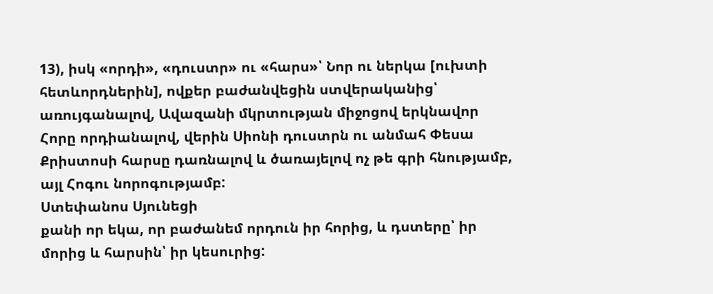13), իսկ «որդի», «դուստր» ու «հարս»՝ Նոր ու ներկա [ուխտի հետևորդներին], ովքեր բաժանվեցին ստվերականից՝ առույգանալով, Ավազանի մկրտության միջոցով երկնավոր Հորը որդիանալով, վերին Սիոնի դուստրն ու անմահ Փեսա Քրիստոսի հարսը դառնալով և ծառայելով ոչ թե գրի հնությամբ, այլ Հոգու նորոգությամբ:
Ստեփանոս Սյունեցի
քանի որ եկա, որ բաժանեմ որդուն իր հորից, և դստերը՝ իր մորից և հարսին՝ իր կեսուրից: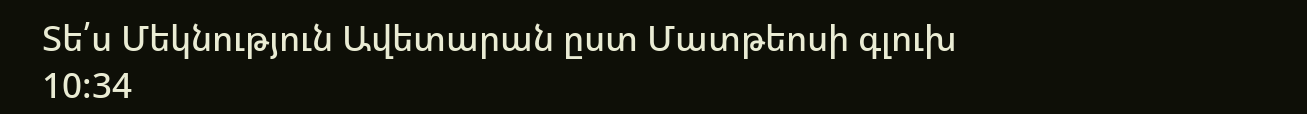Տե՛ս Մեկնություն Ավետարան ըստ Մատթեոսի գլուխ 10:34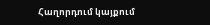Հաղորդում կայքում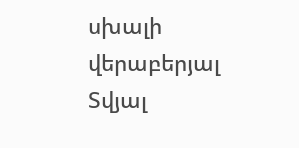սխալի վերաբերյալ
Տվյալ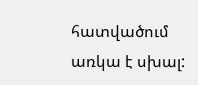հատվածում առկա է սխալ: